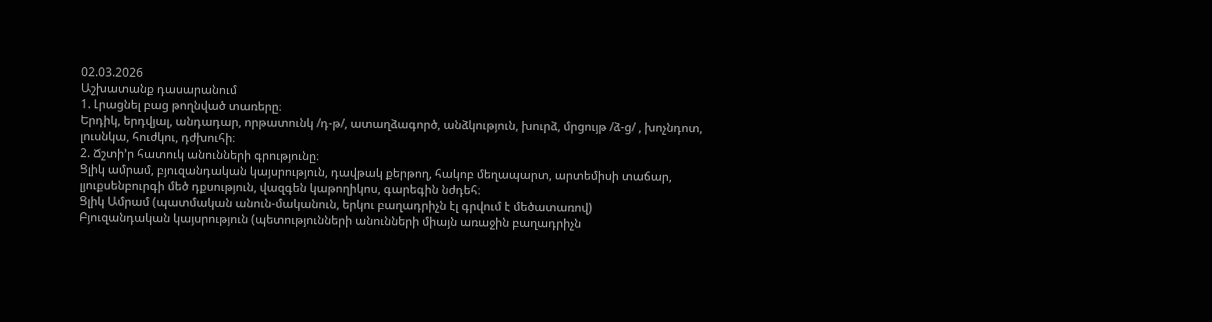02.03.2026
Աշխատանք դասարանում
1. Լրացնել բաց թողնված տառերը։
Երդիկ, երդվյալ, անդադար, որթատունկ /դ-թ/, ատաղձագործ, անձկություն, խուրձ, մրցույթ /ձ-ց/ , խոչնդոտ, լուսնկա, հուժկու, դժխուհի։
2. Ճշտի’ր հատուկ անունների գրությունը։
Ցլիկ ամրամ, բյուզանդական կայսրություն, դավթակ քերթող, հակոբ մեղապարտ, արտեմիսի տաճար, լյուքսենբուրգի մեծ դքսություն, վազգեն կաթողիկոս, գարեգին նժդեհ։
Ցլիկ Ամրամ (պատմական անուն-մականուն, երկու բաղադրիչն էլ գրվում է մեծատառով)
Բյուզանդական կայսրություն (պետությունների անունների միայն առաջին բաղադրիչն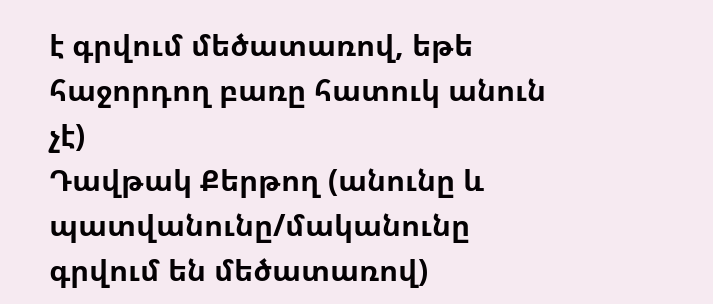է գրվում մեծատառով, եթե հաջորդող բառը հատուկ անուն չէ)
Դավթակ Քերթող (անունը և պատվանունը/մականունը գրվում են մեծատառով)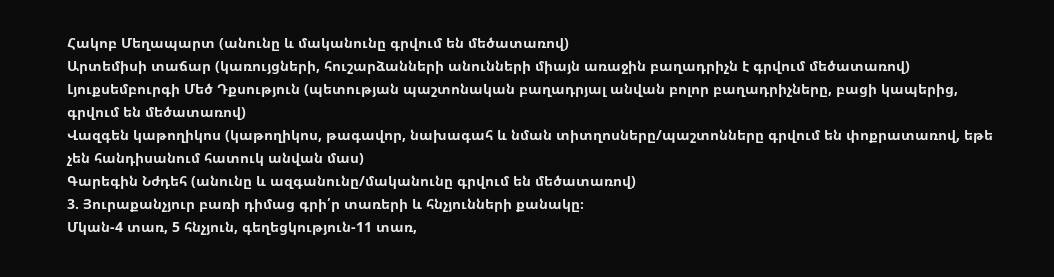Հակոբ Մեղապարտ (անունը և մականունը գրվում են մեծատառով)
Արտեմիսի տաճար (կառույցների, հուշարձանների անունների միայն առաջին բաղադրիչն է գրվում մեծատառով)
Լյուքսեմբուրգի Մեծ Դքսություն (պետության պաշտոնական բաղադրյալ անվան բոլոր բաղադրիչները, բացի կապերից, գրվում են մեծատառով)
Վազգեն կաթողիկոս (կաթողիկոս, թագավոր, նախագահ և նման տիտղոսները/պաշտոնները գրվում են փոքրատառով, եթե չեն հանդիսանում հատուկ անվան մաս)
Գարեգին Նժդեհ (անունը և ազգանունը/մականունը գրվում են մեծատառով)
3. Յուրաքանչյուր բառի դիմաց գրի՛ր տառերի և հնչյունների քանակը։
Մկան-4 տառ, 5 հնչյուն, գեղեցկություն-11 տառ,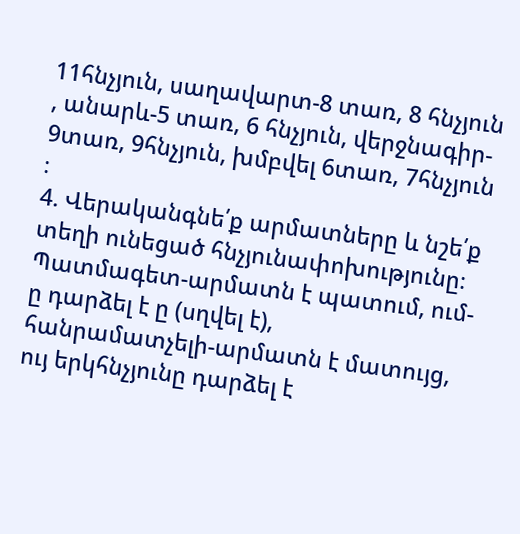11հնչյուն, սաղավարտ-8 տառ, 8 հնչյուն , անարև-5 տառ, 6 հնչյուն, վերջնագիր- 9տառ, 9հնչյուն, խմբվել 6տառ, 7հնչյուն ։
4. Վերականգնե՛ք արմատները և նշե՛ք տեղի ունեցած հնչյունափոխությունը։
Պատմագետ-արմատն է պատում, ում-ը դարձել է ը (սղվել է),
հանրամատչելի-արմատն է մատույց, ույ երկհնչյունը դարձել է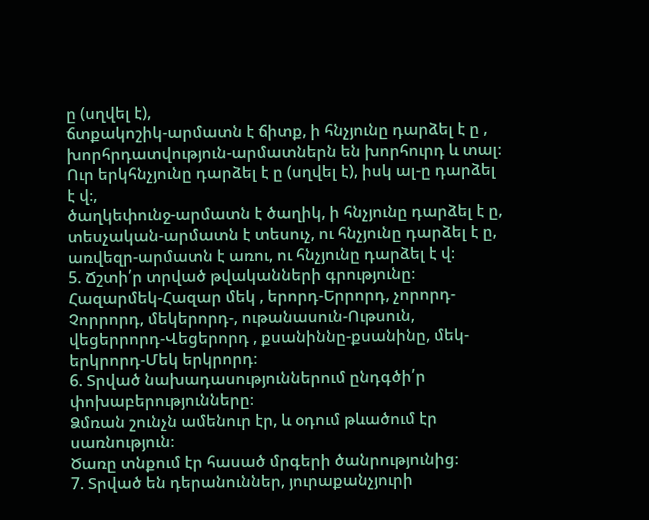ը (սղվել է),
ճտքակոշիկ-արմատն է ճիտք, ի հնչյունը դարձել է ը ,
խորհրդատվություն-արմատներն են խորհուրդ և տալ։ Ուր երկհնչյունը դարձել է ը (սղվել է), իսկ ալ-ը դարձել է վ։,
ծաղկեփունջ-արմատն է ծաղիկ, ի հնչյունը դարձել է ը,
տեսչական-արմատն է տեսուչ, ու հնչյունը դարձել է ը,
առվեզր-արմատն է առու, ու հնչյունը դարձել է վ։
5. Ճշտի՛ր տրված թվականների գրությունը։
Հազարմեկ-Հազար մեկ , երորդ-Երրորդ, չորորդ-Չորրորդ, մեկերորդ-, ութանասուն-Ութսուն, վեցերրորդ-Վեցերորդ , քսանիննը-քսանինը, մեկ-երկրորդ-Մեկ երկրորդ։
6. Տրված նախադասություններում ընդգծի՛ր փոխաբերությունները։
Ձմռան շունչն ամենուր էր, և օդում թևածում էր սառնություն։
Ծառը տնքում էր հասած մրգերի ծանրությունից։
7. Տրված են դերանուններ, յուրաքանչյուրի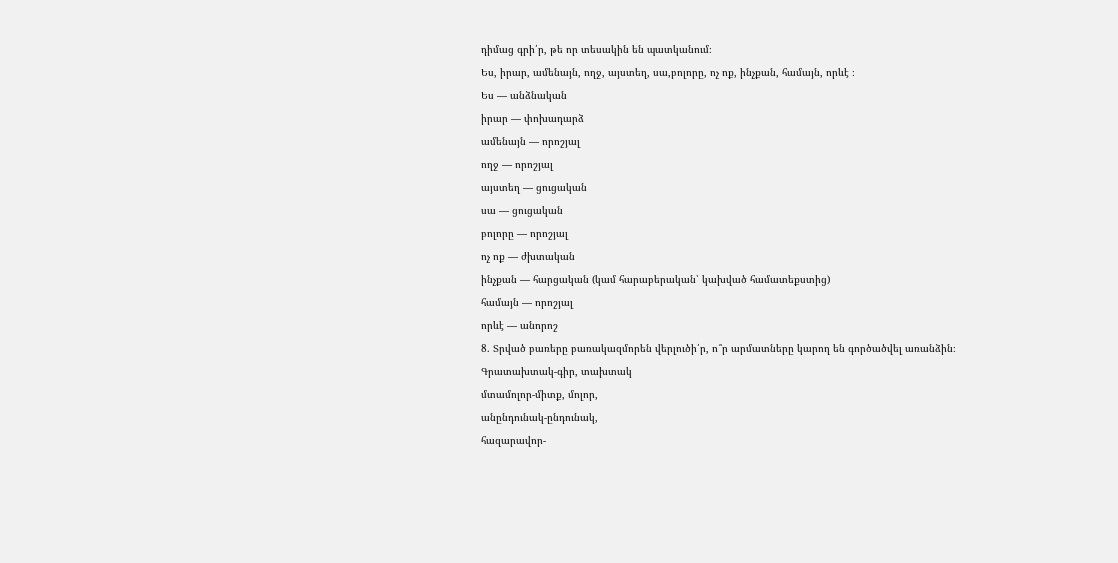դիմաց գրի՛ր, թե որ տեսակին են պատկանում։
Ես, իրար, ամենայն, ողջ, այստեղ, սա,բոլորը, ոչ ոք, ինչքան, համայն, որևէ ։
Ես — անձնական
իրար — փոխադարձ
ամենայն — որոշյալ
ողջ — որոշյալ
այստեղ — ցուցական
սա — ցուցական
բոլորը — որոշյալ
ոչ ոք — ժխտական
ինչքան — հարցական (կամ հարաբերական՝ կախված համատեքստից)
համայն — որոշյալ
որևէ — անորոշ
8. Տրված բառերը բառակազմորեն վերլուծի՛ր, ո՞ր արմատները կարող են գործածվել առանձին։
Գրատախտակ-գիր, տախտակ
մտամոլոր-միտք, մոլոր,
անընդունակ-ընդունակ,
հազարավոր-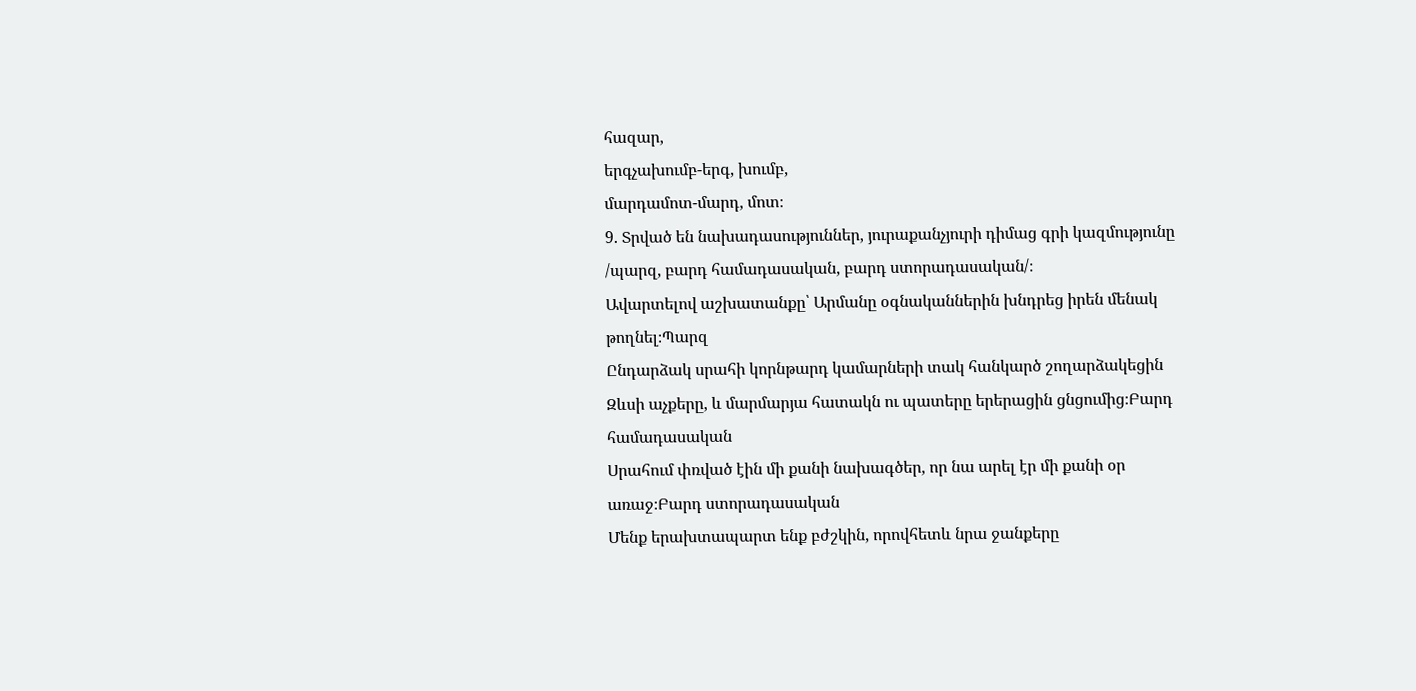հազար,
երգչախումբ-երգ, խումբ,
մարդամոտ-մարդ, մոտ։
9. Տրված են նախադասություններ, յուրաքանչյուրի դիմաց գրի կազմությունը /պարզ, բարդ համադասական, բարդ ստորադասական/։
Ավարտելով աշխատանքը՝ Արմանը օգնականներին խնդրեց իրեն մենակ թողնել։Պարզ
Ընդարձակ սրահի կորնթարդ կամարների տակ հանկարծ շողարձակեցին Զևսի աչքերը, և մարմարյա հատակն ու պատերը երերացին ցնցումից։Բարդ համադասական
Սրահում փռված էին մի քանի նախագծեր, որ նա արել էր մի քանի օր առաջ։Բարդ ստորադասական
Մենք երախտապարտ ենք բժշկին, որովհետև նրա ջանքերը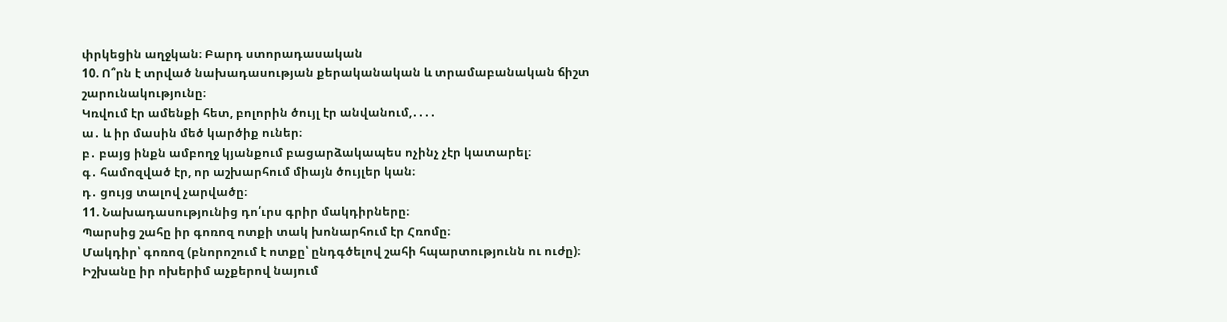փրկեցին աղջկան։ Բարդ ստորադասական
10. Ո՞րն է տրված նախադասության քերականական և տրամաբանական ճիշտ շարունակությունը։
Կռվում էր ամենքի հետ, բոլորին ծույլ էր անվանում,․․․․
ա․ և իր մասին մեծ կարծիք ուներ։
բ․ բայց ինքն ամբողջ կյանքում բացարձակապես ոչինչ չէր կատարել։
գ․ համոզված էր, որ աշխարհում միայն ծույլեր կան։
դ․ ցույց տալով չարվածը։
11. Նախադասությունից դո՛ւրս գրիր մակդիրները։
Պարսից շահը իր գոռոզ ոտքի տակ խոնարհում էր Հռոմը։
Մակդիր՝ գոռոզ (բնորոշում է ոտքը՝ ընդգծելով շահի հպարտությունն ու ուժը)։
Իշխանը իր ոխերիմ աչքերով նայում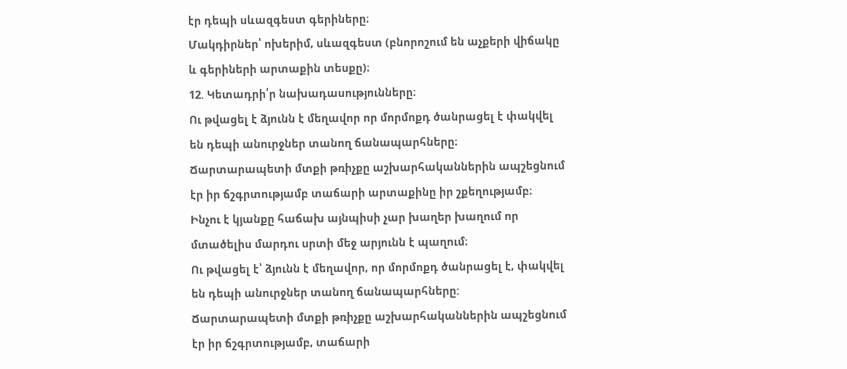էր դեպի սևազգեստ գերիները։
Մակդիրներ՝ ոխերիմ, սևազգեստ (բնորոշում են աչքերի վիճակը և գերիների արտաքին տեսքը)։
12. Կետադրի՛ր նախադասությունները։
Ու թվացել է ձյունն է մեղավոր որ մորմոքդ ծանրացել է փակվել են դեպի անուրջներ տանող ճանապարհները։
Ճարտարապետի մտքի թռիչքը աշխարհականներին ապշեցնում էր իր ճշգրտությամբ տաճարի արտաքինը իր շքեղությամբ։
Ինչու է կյանքը հաճախ այնպիսի չար խաղեր խաղում որ մտածելիս մարդու սրտի մեջ արյունն է պաղում։
Ու թվացել է՝ ձյունն է մեղավոր, որ մորմոքդ ծանրացել է, փակվել են դեպի անուրջներ տանող ճանապարհները:
Ճարտարապետի մտքի թռիչքը աշխարհականներին ապշեցնում էր իր ճշգրտությամբ, տաճարի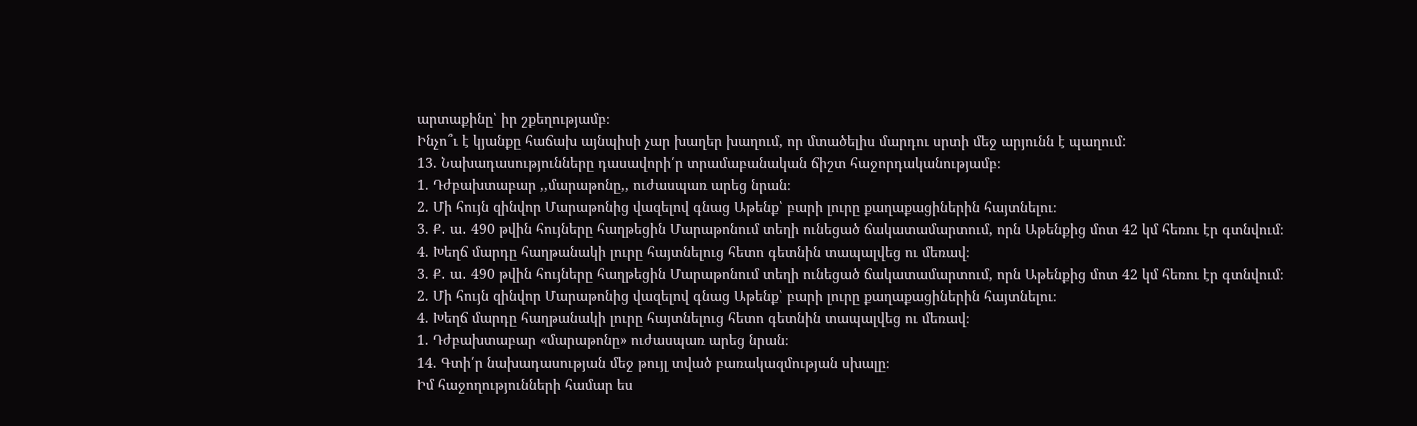արտաքինը՝ իր շքեղությամբ։
Ինչո՞ւ է կյանքը հաճախ այնպիսի չար խաղեր խաղում, որ մտածելիս մարդու սրտի մեջ արյունն է պաղում:
13. Նախադասությունները դասավորի՛ր տրամաբանական ճիշտ հաջորդականությամբ։
1. Դժբախտաբար ,,մարաթոնը,, ուժասպառ արեց նրան։
2. Մի հույն զինվոր Մարաթոնից վազելով գնաց Աթենք՝ բարի լուրը քաղաքացիներին հայտնելու։
3. Ք․ ա․ 490 թվին հույները հաղթեցին Մարաթոնում տեղի ունեցած ճակատամարտում, որն Աթենքից մոտ 42 կմ հեռու էր գտնվում։
4. Խեղճ մարդը հաղթանակի լուրը հայտնելուց հետո գետնին տապալվեց ու մեռավ։
3. Ք․ ա․ 490 թվին հույները հաղթեցին Մարաթոնում տեղի ունեցած ճակատամարտում, որն Աթենքից մոտ 42 կմ հեռու էր գտնվում։
2. Մի հույն զինվոր Մարաթոնից վազելով գնաց Աթենք՝ բարի լուրը քաղաքացիներին հայտնելու։
4. Խեղճ մարդը հաղթանակի լուրը հայտնելուց հետո գետնին տապալվեց ու մեռավ։
1. Դժբախտաբար «մարաթոնը» ուժասպառ արեց նրան։
14. Գտի՛ր նախադասության մեջ թույլ տված բառակազմության սխալը։
Իմ հաջողությունների համար ես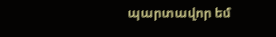պարտավոր եմ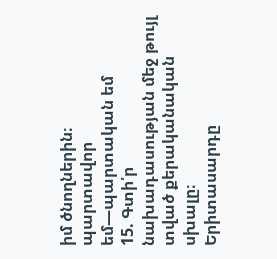իմ ծնողներին։
պարտավոր եմ—պարտական եմ
15. Գտի՛ր նախադասության մեջ թույլ տված քերականական սխալը։
Երիտասարդը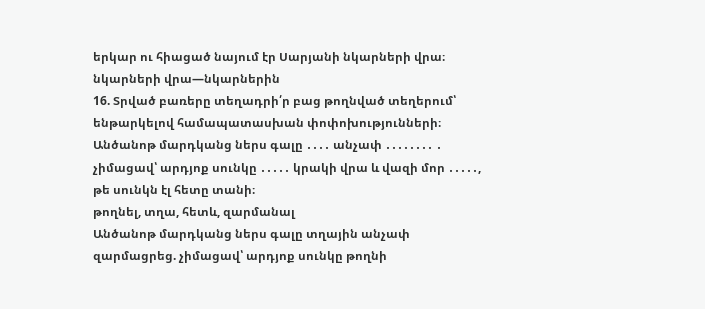երկար ու հիացած նայում էր Սարյանի նկարների վրա։
նկարների վրա—նկարներին
16. Տրված բառերը տեղադրի՛ր բաց թողնված տեղերում՝ ենթարկելով համապատասխան փոփոխությունների։
Անծանոթ մարդկանց ներս գալը ․․․․ անչափ ․․․․․․․․ ․ չիմացավ՝ արդյոք սունկը ․․․․․ կրակի վրա և վազի մոր ․․․․․, թե սունկն էլ հետը տանի։
թողնել, տղա, հետև, զարմանալ
Անծանոթ մարդկանց ներս գալը տղային անչափ զարմացրեց. չիմացավ՝ արդյոք սունկը թողնի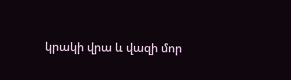կրակի վրա և վազի մոր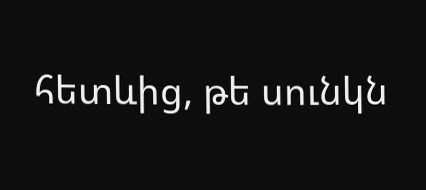հետևից, թե սունկն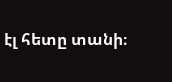էլ հետը տանի։